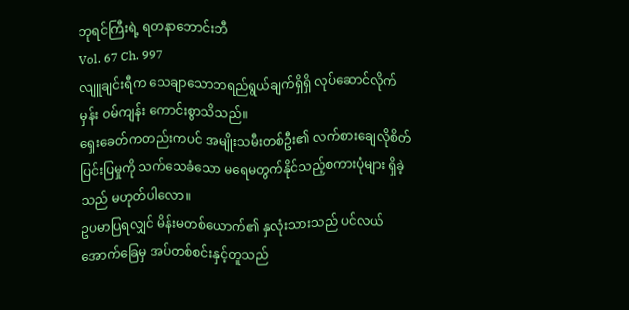ဘုရင်ကြီးရဲ့ ရတနာဘောင်းဘီ
Vol. 67 Ch. 997
လျူချင်းရီက သေချာသောဘရည်ရွယ်ချက်ရှိရှိ လုပ်ဆောင်လိုက်မှန်း ဝမ်ကျန်း ကောင်းစွာသိသည်။
ရှေးခေတ်ကတည်းကပင် အမျိုးသမီးတစ်ဦး၏ လက်စားချေလိုစိတ် ပြင်းပြမှုကို သက်သေခံသော မရေမတွက်နိုင်သည့်စကားပုံများ ရှိခဲ့သည် မဟုတ်ပါလော။
ဥပမာပြရလျှင် မိန်းမတစ်ယောက်၏ နှလုံးသားသည် ပင်လယ်အောက်ခြေမှ အပ်တစ်စင်းနှင့်တူသည်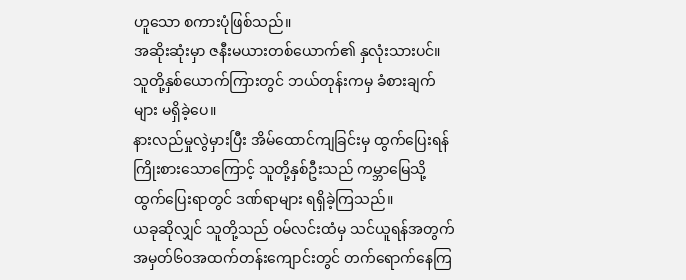ဟူသော စကားပုံဖြစ်သည်။
အဆိုးဆုံးမှာ ဇနီးမယားတစ်ယောက်၏ နှလုံးသားပင်။
သူတို့နှစ်ယောက်ကြားတွင် ဘယ်တုန်းကမှ ခံစားချက်များ မရှိခဲ့ပေ။
နားလည်မှုလွဲမှားပြီး အိမ်ထောင်ကျခြင်းမှ ထွက်ပြေးရန် ကြိုးစားသောကြောင့် သူတို့နှစ်ဦးသည် ကမ္ဘာမြေသို့ထွက်ပြေးရာတွင် ဒဏ်ရာများ ရရှိခဲ့ကြသည်။
ယခုဆိုလျှင် သူတို့သည် ဝမ်လင်းထံမှ သင်ယူရန်အတွက် အမှတ်၆၀အထက်တန်းကျောင်းတွင် တက်ရောက်နေကြ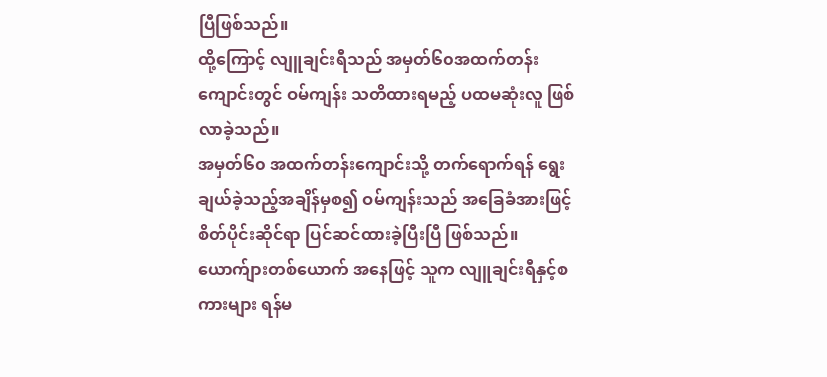ပြီဖြစ်သည်။
ထို့ကြောင့် လျူချင်းရီသည် အမှတ်၆၀အထက်တန်းကျောင်းတွင် ဝမ်ကျန်း သတိထားရမည့် ပထမဆုံးလူ ဖြစ်လာခဲ့သည်။
အမှတ်၆၀ အထက်တန်းကျောင်းသို့ တက်ရောက်ရန် ရွေးချယ်ခဲ့သည့်အချိန်မှစ၍ ဝမ်ကျန်းသည် အခြေခံအားဖြင့် စိတ်ပိုင်းဆိုင်ရာ ပြင်ဆင်ထားခဲ့ပြီးပြီ ဖြစ်သည်။
ယောက်ျားတစ်ယောက် အနေဖြင့် သူက လျူချင်းရီနှင့်စကားများ ရန်မ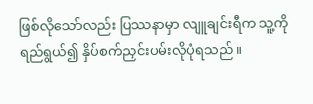ဖြစ်လိုသော်လည်း ပြဿနာမှာ လျူချင်းရီက သူ့ကို ရည်ရွယ်၍ နှိပ်စက်ညှင်းပမ်းလိုပုံရသည်။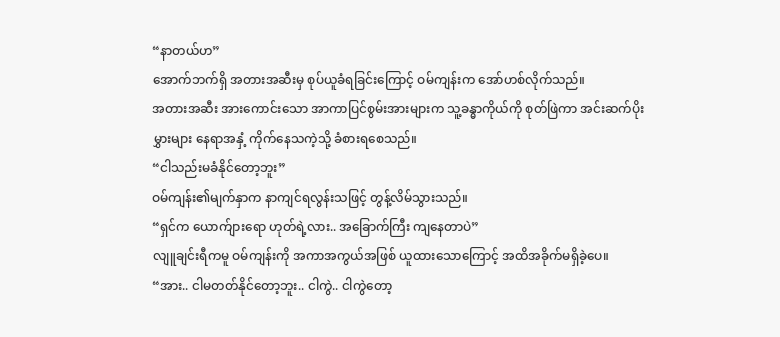“နာတယ်ဟ”
အောက်ဘက်ရှိ အတားအဆီးမှ စုပ်ယူခံရခြင်းကြောင့် ဝမ်ကျန်းက အော်ဟစ်လိုက်သည်။
အတားအဆီး အားကောင်းသော အာကာပြင်စွမ်းအားများက သူ့ခန္ဓာကိုယ်ကို စုတ်ဖြဲကာ အင်းဆက်ပိုးမွှားများ နေရာအနှံ့ ကိုက်နေသကဲ့သို့ ခံစားရစေသည်။
“ငါသည်းမခံနိုင်တော့ဘူး”
ဝမ်ကျန်း၏မျက်နှာက နာကျင်ရလွန်းသဖြင့် တွန့်လိမ်သွားသည်။
“ရှင်က ယောက်ျားရော ဟုတ်ရဲ့လား.. အခြောက်ကြီး ကျနေတာပဲ”
လျူချင်းရီကမူ ဝမ်ကျန်းကို အကာအကွယ်အဖြစ် ယူထားသောကြောင့် အထိအခိုက်မရှိခဲ့ပေ။
“အား.. ငါမတတ်နိုင်တော့ဘူး.. ငါကွဲ.. ငါကွဲတော့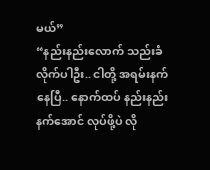မယ်”
“နည်းနည်းလောက် သည်းခံလိုက်ပါဦး.. ငါတို့ အရမ်းနက်နေပြီ.. နောက်ထပ် နည်းနည်းနက်အောင် လုပ်ဖို့ပဲ လို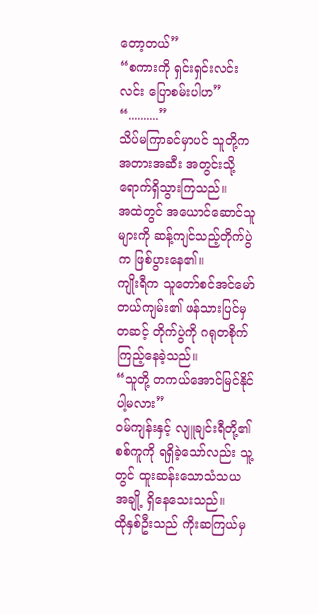တော့တယ်”
“စကားကို ရှင်းရှင်းလင်းလင်း ပြောစမ်းပါဟ”
“..........”
သိပ်မကြာခင်မှာပင် သူတို့က အတားအဆီး အတွင်းသို့ ရောက်ရှိသွားကြသည်။
အထဲတွင် အယောင်ဆောင်သူများကို ဆန့်ကျင်သည့်တိုက်ပွဲက ဖြစ်ပွားနေ၏။
ကျိုးရီက သူတော်စင်အင်မော်တယ်ကျမ်း၏ ဖန်သားပြင်မှတဆင့် တိုက်ပွဲကို ဂရုတစိုက် ကြည့်နေခဲ့သည်။
“သူတို့ တကယ်အောင်မြင်နိုင်ပါ့မလား”
ဝမ်ကျန်းနှင့် လျူချင်းရီတို့၏ စစ်ကူကို ရရှိခဲ့သော်လည်း သူ့တွင် ထူးဆန်းသောသံသယ အချို့ ရှိနေသေးသည်။
ထိုနှစ်ဦးသည် ကိုးဆကြယ်မှ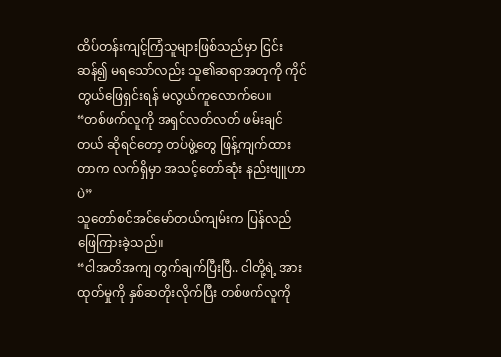ထိပ်တန်းကျင့်ကြံသူများဖြစ်သည်မှာ ငြင်းဆန်၍ မရသော်လည်း သူ၏ဆရာအတုကို ကိုင်တွယ်ဖြေရှင်းရန် မလွယ်ကူလောက်ပေ။
“တစ်ဖက်လူကို အရှင်လတ်လတ် ဖမ်းချင်တယ် ဆိုရင်တော့ တပ်ဖွဲ့တွေ ဖြန့်ကျက်ထားတာက လက်ရှိမှာ အသင့်တော်ဆုံး နည်းဗျူဟာပဲ”
သူတော်စင်အင်မော်တယ်ကျမ်းက ပြန်လည်ဖြေကြားခဲ့သည်။
“ငါအတိအကျ တွက်ချက်ပြီးပြီ.. ငါတို့ရဲ့ အားထုတ်မှုကို နှစ်ဆတိုးလိုက်ပြီး တစ်ဖက်လူကို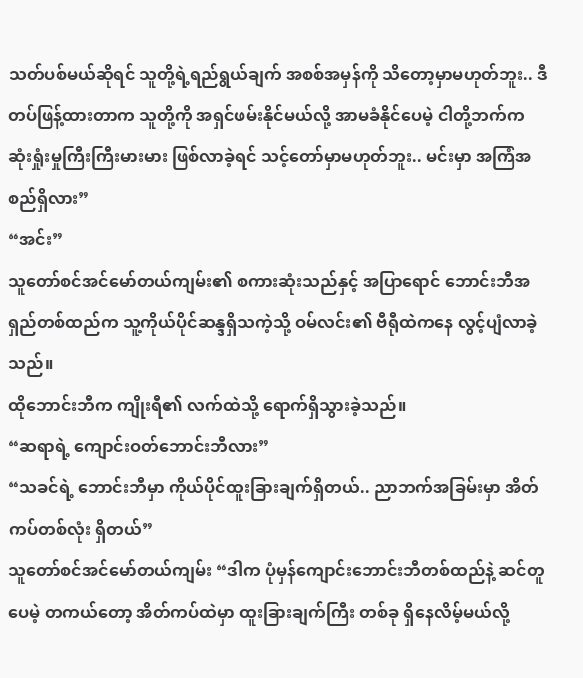သတ်ပစ်မယ်ဆိုရင် သူတို့ရဲ့ရည်ရွယ်ချက် အစစ်အမှန်ကို သိတော့မှာမဟုတ်ဘူး.. ဒီတပ်ဖြန့်ထားတာက သူတို့ကို အရှင်ဖမ်းနိုင်မယ်လို့ အာမခံနိုင်ပေမဲ့ ငါတို့ဘက်က ဆုံးရှုံးမှုကြီးကြီးမားမား ဖြစ်လာခဲ့ရင် သင့်တော်မှာမဟုတ်ဘူး.. မင်းမှာ အကြံအစည်ရှိလား”
“အင်း”
သူတော်စင်အင်မော်တယ်ကျမ်း၏ စကားဆုံးသည်နှင့် အပြာရောင် ဘောင်းဘီအရှည်တစ်ထည်က သူ့ကိုယ်ပိုင်ဆန္ဒရှိသကဲ့သို့ ဝမ်လင်း၏ ဗီရီုထဲကနေ လွင့်ပျံလာခဲ့သည်။
ထိုဘောင်းဘီက ကျိုးရီ၏ လက်ထဲသို့ ရောက်ရှိသွားခဲ့သည်။
“ဆရာရဲ့ ကျောင်းဝတ်ဘောင်းဘီလား”
“သခင်ရဲ့ ဘောင်းဘီမှာ ကိုယ်ပိုင်ထူးခြားချက်ရှိတယ်.. ညာဘက်အခြမ်းမှာ အိတ်ကပ်တစ်လုံး ရှိတယ်”
သူတော်စင်အင်မော်တယ်ကျမ်း “ဒါက ပုံမှန်ကျောင်းဘောင်းဘီတစ်ထည်နဲ့ ဆင်တူပေမဲ့ တကယ်တော့ အိတ်ကပ်ထဲမှာ ထူးခြားချက်ကြီး တစ်ခု ရှိနေလိမ့်မယ်လို့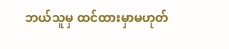ဘယ်သူမှ ထင်ထားမှာမဟုတ်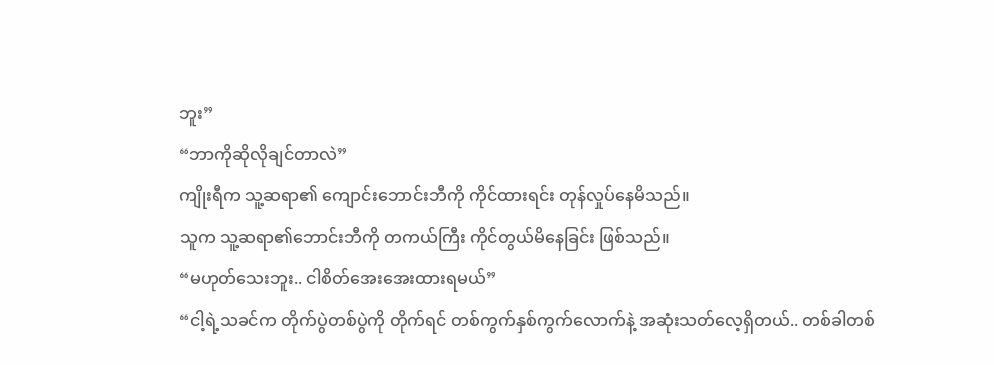ဘူး”
“ဘာကိုဆိုလိုချင်တာလဲ”
ကျိုးရီက သူ့ဆရာ၏ ကျောင်းဘောင်းဘီကို ကိုင်ထားရင်း တုန်လှုပ်နေမိသည်။
သူက သူ့ဆရာ၏ဘောင်းဘီကို တကယ်ကြီး ကိုင်တွယ်မိနေခြင်း ဖြစ်သည်။
“မဟုတ်သေးဘူး.. ငါစိတ်အေးအေးထားရမယ်”
“ငါ့ရဲ့သခင်က တိုက်ပွဲတစ်ပွဲကို တိုက်ရင် တစ်ကွက်နှစ်ကွက်လောက်နဲ့ အဆုံးသတ်လေ့ရှိတယ်.. တစ်ခါတစ်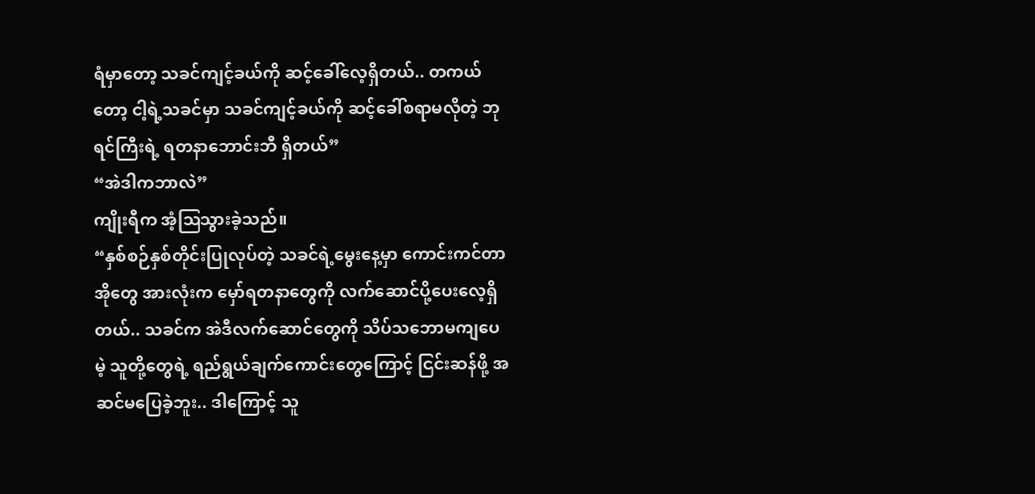ရံမှာတော့ သခင်ကျင့်ခယ်ကို ဆင့်ခေါ်လေ့ရှိတယ်.. တကယ်တော့ ငါ့ရဲ့သခင်မှာ သခင်ကျင့်ခယ်ကို ဆင့်ခေါ်စရာမလိုတဲ့ ဘုရင်ကြီးရဲ့ ရတနာဘောင်းဘီ ရှိတယ်”
“အဲဒါကဘာလဲ”
ကျိုးရီက အံ့ဩသွားခဲ့သည်။
“နှစ်စဉ်နှစ်တိုင်းပြုလုပ်တဲ့ သခင်ရဲ့မွေးနေ့မှာ ကောင်းကင်တာအိုတွေ အားလုံးက မှော်ရတနာတွေကို လက်ဆောင်ပို့ပေးလေ့ရှိတယ်.. သခင်က အဲဒီလက်ဆောင်တွေကို သိပ်သဘောမကျပေမဲ့ သူတို့တွေရဲ့ ရည်ရွယ်ချက်ကောင်းတွေကြောင့် ငြင်းဆန်ဖို့ အဆင်မပြေခဲ့ဘူး.. ဒါကြောင့် သူ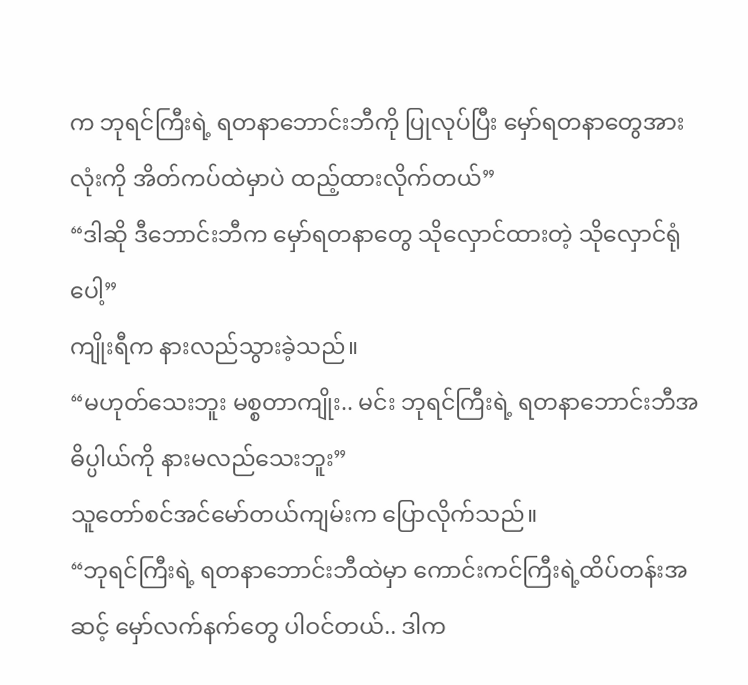က ဘုရင်ကြီးရဲ့ ရတနာဘောင်းဘီကို ပြုလုပ်ပြီး မှော်ရတနာတွေအားလုံးကို အိတ်ကပ်ထဲမှာပဲ ထည့်ထားလိုက်တယ်”
“ဒါဆို ဒီဘောင်းဘီက မှော်ရတနာတွေ သိုလှောင်ထားတဲ့ သိုလှောင်ရုံပေါ့”
ကျိုးရီက နားလည်သွားခဲ့သည်။
“မဟုတ်သေးဘူး မစ္စတာကျိုး.. မင်း ဘုရင်ကြီးရဲ့ ရတနာဘောင်းဘီအဓိပ္ပါယ်ကို နားမလည်သေးဘူး”
သူတော်စင်အင်မော်တယ်ကျမ်းက ပြောလိုက်သည်။
“ဘုရင်ကြီးရဲ့ ရတနာဘောင်းဘီထဲမှာ ကောင်းကင်ကြီးရဲ့ထိပ်တန်းအဆင့် မှော်လက်နက်တွေ ပါဝင်တယ်.. ဒါက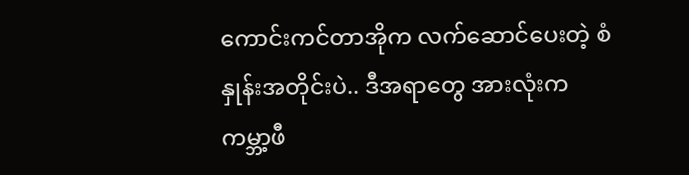ကောင်းကင်တာအိုက လက်ဆောင်ပေးတဲ့ စံနှုန်းအတိုင်းပဲ.. ဒီအရာတွေ အားလုံးက ကမ္ဘာ့ဖီ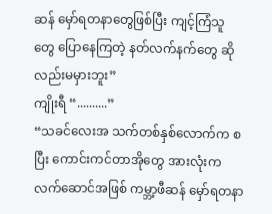ဆန် မှော်ရတနာတွေဖြစ်ပြီး ကျင့်ကြံသူတွေ ပြောနေကြတဲ့ နတ်လက်နက်တွေ ဆိုလည်းမမှားဘူး”
ကျိုးရီ “..........”
“သခင်လေးအ သက်တစ်နှစ်လောက်က စပြီး ကောင်းကင်တာအိုတွေ အားလုံးက လက်ဆောင်အဖြစ် ကမ္ဘာ့ဖီဆန် မှော်ရတနာ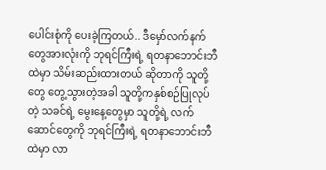ပေါင်းစုံကို ပေးခဲ့ကြတယ်.. ဒီမှော်လက်နက်တွေအားလုံးကို ဘုရင်ကြီးရဲ့ ရတနာဘောင်းဘီထဲမှာ သိမ်းဆည်းထားတယ် ဆိုတာကို သူတို့တွေ တွေ့သွားတဲ့အခါ သူတို့ကနှစ်စဉ်ပြုလုပ်တဲ့ သခင်ရဲ့ မွေးနေ့တွေမှာ သူတို့ရဲ့ လက်ဆောင်တွေကို ဘုရင်ကြီးရဲ့ ရတနာဘောင်းဘီထဲမှာ လာ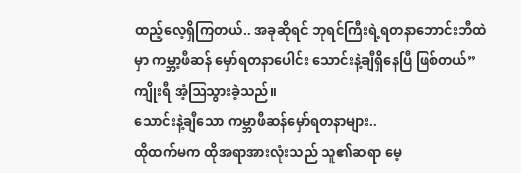ထည့်လေ့ရှိကြတယ်.. အခုဆိုရင် ဘုရင်ကြီးရဲ့ရတနာဘောင်းဘီထဲမှာ ကမ္ဘာ့ဖီဆန် မှော်ရတနာပေါင်း သောင်းနဲ့ချီရှိနေပြီ ဖြစ်တယ်”
ကျိုးရီ အံ့ဩသွားခဲ့သည်။
သောင်းနဲ့ချီသော ကမ္ဘာဖီဆန်မှော်ရတနာများ..
ထိုထက်မက ထိုအရာအားလုံးသည် သူ၏ဆရာ မေ့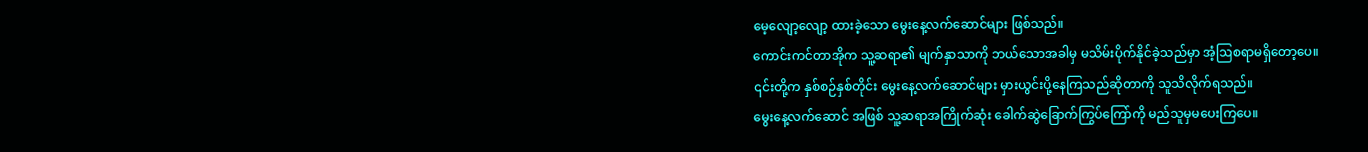မေ့လျော့လျော့ ထားခဲ့သော မွေးနေ့လက်ဆောင်များ ဖြစ်သည်။
ကောင်းကင်တာအိုက သူ့ဆရာ၏ မျက်နှာသာကို ဘယ်သောအခါမှ မသိမ်းပိုက်နိုင်ခဲ့သည်မှာ အံ့ဩစရာမရှိတော့ပေ။
၎င်းတို့က နှစ်စဉ်နှစ်တိုင်း မွေးနေ့လက်ဆောင်များ မှားယွင်းပို့နေကြသည်ဆိုတာကို သူသိလိုက်ရသည်။
မွေးနေ့လက်ဆောင် အဖြစ် သူ့ဆရာအကြိုက်ဆုံး ခေါက်ဆွဲခြောက်ကြွပ်ကြော်ကို မည်သူမှမပေးကြပေ။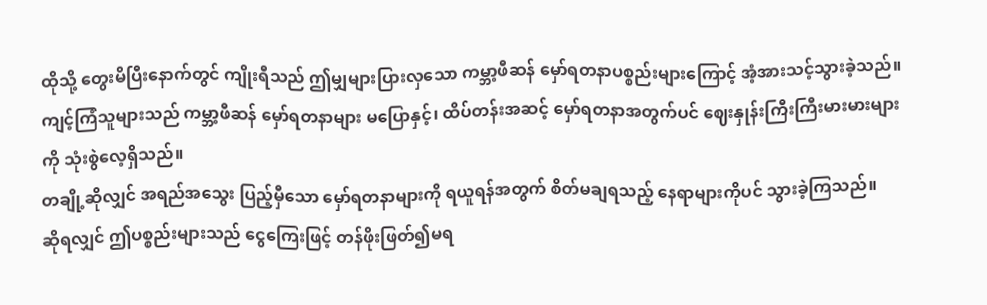ထိုသို့ တွေးမိပြီးနောက်တွင် ကျိုးရီသည် ဤမျှများပြားလှသော ကမ္ဘာ့ဖီဆန် မှော်ရတနာပစ္စည်းများကြောင့် အံ့အားသင့်သွားခဲ့သည်။
ကျင့်ကြံသူများသည် ကမ္ဘာ့ဖီဆန် မှော်ရတနာများ မပြောနှင့်၊ ထိပ်တန်းအဆင့် မှော်ရတနာအတွက်ပင် ဈေးနှုန်းကြီးကြီးမားမားများကို သုံးစွဲလေ့ရှိသည်။
တချို့ဆိုလျှင် အရည်အသွေး ပြည့်မှီသော မှော်ရတနာများကို ရယူရန်အတွက် စိတ်မချရသည့် နေရာများကိုပင် သွားခဲ့ကြသည်။
ဆိုရလျှင် ဤပစ္စည်းများသည် ငွေကြေးဖြင့် တန်ဖိုးဖြတ်၍မရ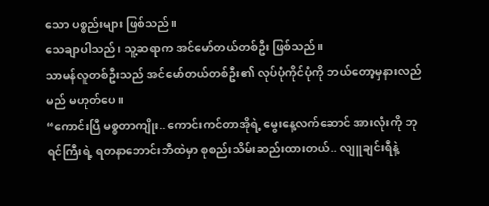သော ပစ္စည်းများ ဖြစ်သည်။
သေချာပါသည်၊ သူ့ဆရာက အင်မော်တယ်တစ်ဦး ဖြစ်သည်။
သာမန်လူတစ်ဦးသည် အင်မော်တယ်တစ်ဦး၏ လုပ်ပုံကိုင်ပုံကို ဘယ်တော့မှနားလည်မည် မဟုတ်ပေ။
“ကောင်းပြီ မစ္စတာကျိုး.. ကောင်းကင်တာအိုရဲ့ မွေးနေ့လက်ဆောင် အားလုံးကို ဘုရင်ကြီးရဲ့ ရတနာဘောင်းဘီထဲမှာ စုစည်းသိမ်းဆည်းထားတယ်.. လျူချင်းရီနဲ့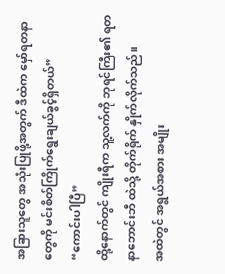အခြားသူတွေ အသုံးပြုဖို့အတွက် ဒီထဲက မှော်ရတနာတွေကို မင်းစိတ်ကြိုက်ရွေးချယ်ခွင့်ရှိတယ်”
“ကောင်းပါပြီ”
ထို့နောက်တွင် ကျိုးရီက သူ့လက်ကို ဘုရင်ကြီး၏ ရတနာဘောင်းဘီ ထဲသို့ တိုက်ရိုက် နှိုက်လိုက်သည်။
အထဲတွင် အရွယ်အစား အမျိုး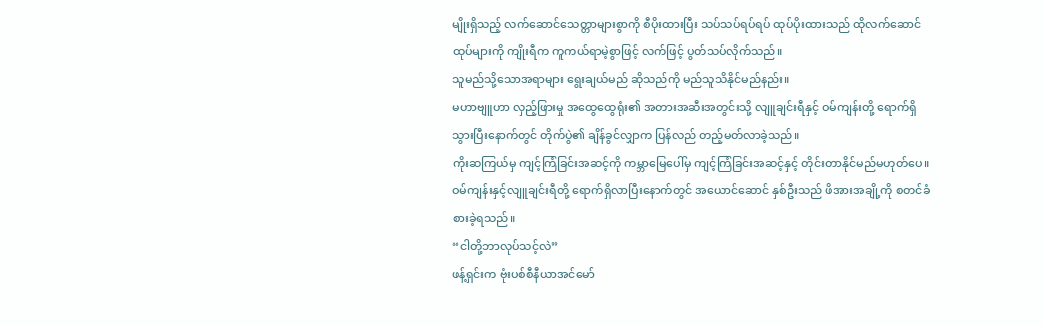မျိုးရှိသည့် လက်ဆောင်သေတ္တာများစွာကို စီပိုးထားပြီး သပ်သပ်ရပ်ရပ် ထုပ်ပိုးထားသည် ထိုလက်ဆောင်ထုပ်များကို ကျိုးရီက ကူကယ်ရာမဲ့စွာဖြင့် လက်ဖြင့် ပွတ်သပ်လိုက်သည်။
သူမည်သို့သောအရာများ ရွေးချယ်မည် ဆိုသည်ကို မည်သူသိနိုင်မည်နည်း။
မဟာဗျူဟာ လှည့်ဖြားမှု အထွေထွေရုံး၏ အတားအဆီးအတွင်းသို့ လျူချင်းရီနှင့် ဝမ်ကျန်းတို့ ရောက်ရှိသွားပြီးနောက်တွင် တိုက်ပွဲ၏ ချိန်ခွင်လျှာက ပြန်လည် တည့်မတ်လာခဲ့သည်။
ကိုးဆကြယ်မှ ကျင့်ကြံခြင်းအဆင့်ကို ကမ္ဘာမြေပေါ်မှ ကျင့်ကြံခြင်းအဆင့်နှင့် တိုင်းတာနိုင်မည်မဟုတ်ပေ။
ဝမ်ကျန်းနှင့်လျူချင်းရီတို့ ရောက်ရှိလာပြီးနောက်တွင် အယောင်ဆောင် နှစ်ဦးသည် ဖိအားအချို့ကို စတင်ခံစားခဲ့ရသည်။
“ငါတို့ဘာလုပ်သင့်လဲ”
ဖန့်ရှင်းက ဗုံးပစ်စီနီယာအင်မော်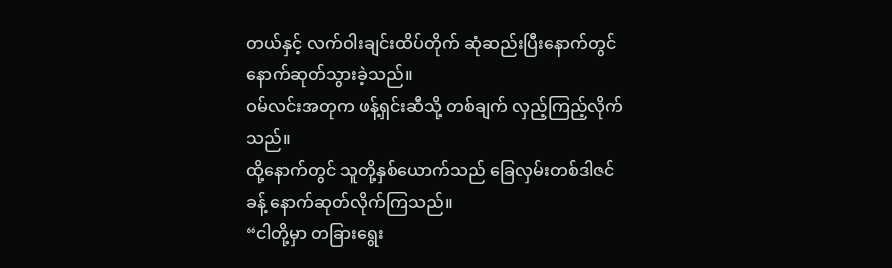တယ်နှင့် လက်ဝါးချင်းထိပ်တိုက် ဆုံဆည်းပြီးနောက်တွင် နောက်ဆုတ်သွားခဲ့သည်။
ဝမ်လင်းအတုက ဖန့်ရှင်းဆီသို့ တစ်ချက် လှည့်ကြည့်လိုက်သည်။
ထို့နောက်တွင် သူတို့နှစ်ယောက်သည် ခြေလှမ်းတစ်ဒါဇင်ခန့် နောက်ဆုတ်လိုက်ကြသည်။
“ငါတို့မှာ တခြားရွေး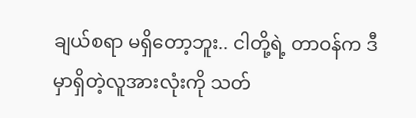ချယ်စရာ မရှိတော့ဘူး.. ငါတို့ရဲ့ တာဝန်က ဒီမှာရှိတဲ့လူအားလုံးကို သတ်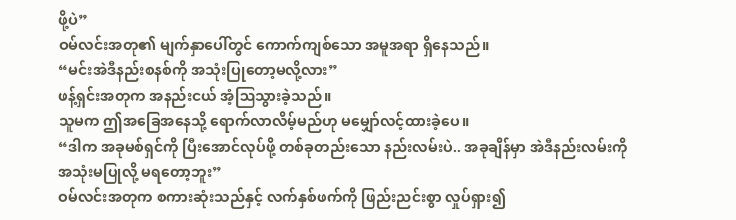ဖို့ပဲ”
ဝမ်လင်းအတု၏ မျက်နှာပေါ်တွင် ကောက်ကျစ်သော အမူအရာ ရှိနေသည်။
“မင်းအဲဒီနည်းစနစ်ကို အသုံးပြုတော့မလို့လား”
ဖန့်ရှင်းအတုက အနည်းငယ် အံ့ဩသွားခဲ့သည်။
သူမက ဤအခြေအနေသို့ ရောက်လာလိမ့်မည်ဟု မမျှော်လင့်ထားခဲ့ပေ။
“ဒါက အခုမစ်ရှင်ကို ပြီးအောင်လုပ်ဖို့ တစ်ခုတည်းသော နည်းလမ်းပဲ.. အခုချိန်မှာ အဲဒီနည်းလမ်းကို အသုံးမပြုလို့ မရတော့ဘူး”
ဝမ်လင်းအတုက စကားဆုံးသည်နှင့် လက်နှစ်ဖက်ကို ဖြည်းညင်းစွာ လှုပ်ရှား၍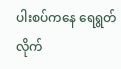ပါးစပ်ကနေ ရေရွတ်လိုက်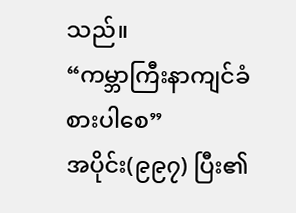သည်။
“ကမ္ဘာကြီးနာကျင်ခံစားပါစေ”
အပိုင်း(၉၉၇) ပြီး၏